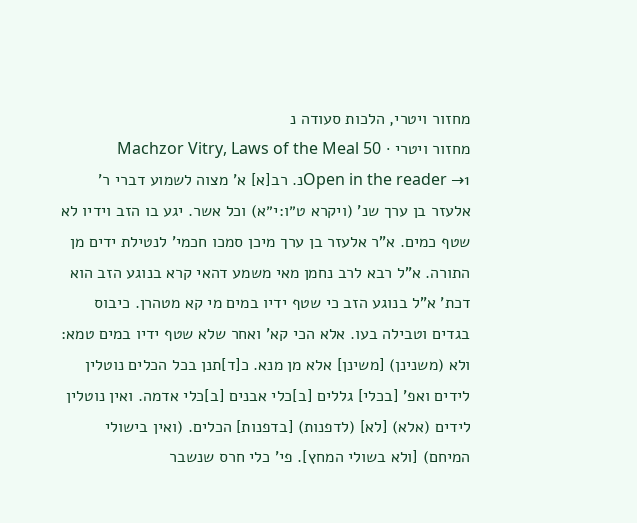מחזור ויטרי, הלכות סעודה נ
מחזור ויטרי · Machzor Vitry, Laws of the Meal 50
Open in the reader →1נ. רב[א] א' מצוה לשמוע דברי ר' אלעזר בן ערך שנ' (ויקרא ט״ו:י״א) וכל אשר. יגע בו הזב וידיו לא שטף כמים. א"ר אלעזר בן ערך מיכן סמכו חכמי' לנטילת ידים מן התורה. א"ל רבא לרב נחמן מאי משמע דהאי קרא בנוגע הזב הוא דכת' א"ל בנוגע הזב כי שטף ידיו במים מי קא מטהרן. כיבוס בגדים וטבילה בעו. אלא הכי קא' ואחר שלא שטף ידיו במים טמא: ולא (משנינן) [משינן] אלא מן מנא. כ[ד]תנן בכל הכלים נוטלין לידים ואפ' [בכלי] גללים [ב]כלי אבנים [ב]כלי אדמה. ואין נוטלין לידים (אלא) [לא] (לדפנות) [בדפנות] הכלים. (ואין בישולי המיחם) [ולא בשולי המחץ]. פי' כלי חרס שנשבר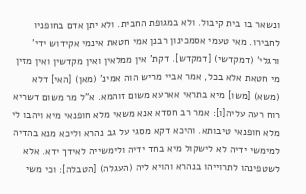ונשאר בו בית קיבול. ולא במגופת החבית. ולא יתן אדם בחופניו לחבירו. מאי טעמי אסמכינון רבנן אמי חטאת אינמי אקידוש ידי' ורגלי' (דמקדשי) [דמקדש]. דקת' אין ממלאין ואין מקדשין ואין מזין מי חטאת אלא בכל, אמר אביי מריש הוה אמינ' (מאן) [האי] דלא (משא) [משו] מיא בתראי אארעא משום זוהמא. א"ל מר משום דשריא רוח רעה עליה[ו]: אמר רב חסדא אנא משאי מלא חופנאי מיא ויהבו לי מלא חופנאי טיבותא. והיכא דקא מסגי על גב נהרא וליכא מנא בהדיה למימשי ידיה לא לישקול מיא בחד ידיה ולימשייה לאידך ידא. אלא לשטפינהו לתרוייהו בנהרא והויא ליה (העגלה) [הטבלה]: וכי משי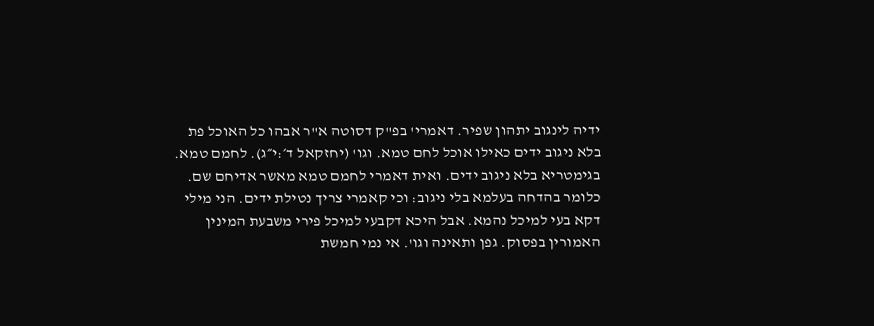ידיה לינגוב יתהון שפיר. דאמרי' בפ"ק דסוטה א"ר אבהו כל האוכל פת בלא ניגוב ידים כאילו אוכל לחם טמא. וגו' (יחזקאל ד׳:י״ג). לחמם טמא. בגימטריא בלא ניגוב ידים. ואית דאמרי לחמם טמא מאשר אדיחם שם. כלומר בהדחה בעלמא בלי ניגוב: וכי קאמרי צריך נטילת ידים. הני מילי דקא בעי למיכל נהמא. אבל היכא דקבעי למיכל פירי משבעת המינין האמורין בפסוק. גפן ותאינה וגו'. אי נמי חמשת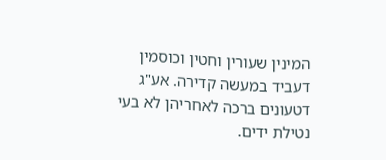המינין שעורין וחטין וכוסמין דעביד במעשה קדירה. אע"ג דטעונים ברכה לאחריהן לא בעי נטילת ידים.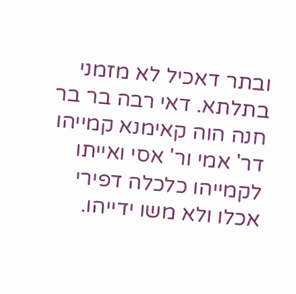ובתר דאכיל לא מזמני בתלתא. דאי רבה בר בר חנה הוה קאימנא קמייהו דר' אמי ור' אסי ואייתו לקמייהו כלכלה דפירי אכלו ולא משו ידייהו.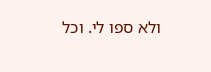ולא ספו לי. וכל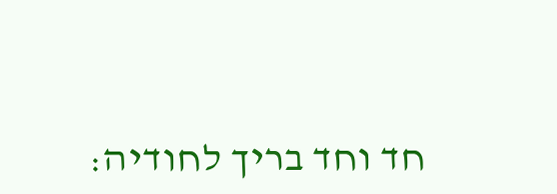חד וחד בריך לחודיה: